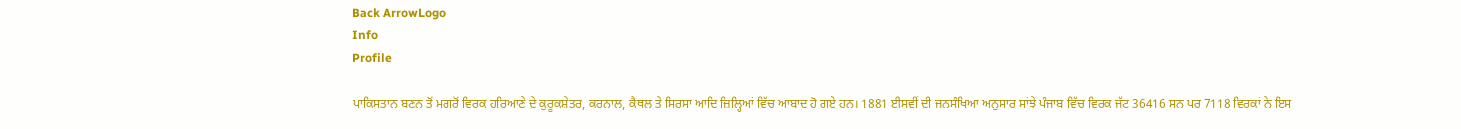Back ArrowLogo
Info
Profile

ਪਾਕਿਸਤਾਨ ਬਣਨ ਤੋਂ ਮਗਰੋਂ ਵਿਰਕ ਹਰਿਆਣੇ ਦੇ ਕੁਰੂਕਸ਼ੇਤਰ, ਕਰਨਾਲ, ਕੈਥਲ ਤੇ ਸਿਰਸਾ ਆਦਿ ਜ਼ਿਲ੍ਹਿਆਂ ਵਿੱਚ ਆਬਾਦ ਹੋ ਗਏ ਹਨ। 1881 ਈਸਵੀਂ ਦੀ ਜਨਸੰਖਿਆ ਅਨੁਸਾਰ ਸਾਂਝੇ ਪੰਜਾਬ ਵਿੱਚ ਵਿਰਕ ਜੱਟ 36416 ਸਨ ਪਰ 7118 ਵਿਰਕਾਂ ਨੇ ਇਸ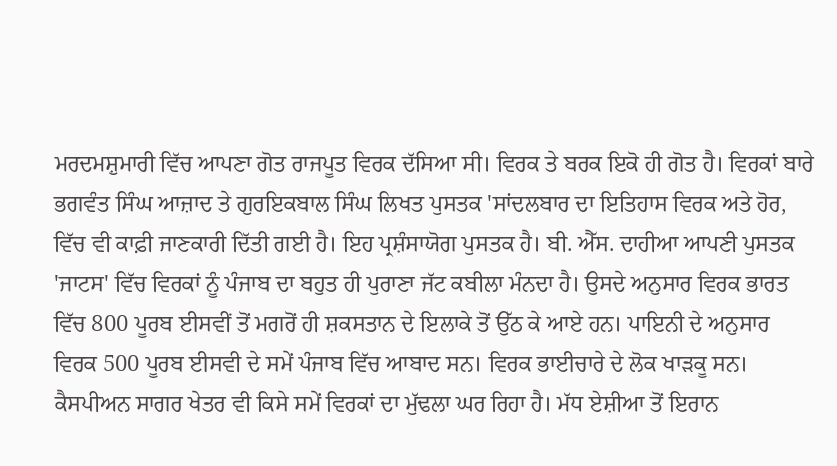ਮਰਦਮਸ਼ੁਮਾਰੀ ਵਿੱਚ ਆਪਣਾ ਗੋਤ ਰਾਜਪੂਤ ਵਿਰਕ ਦੱਸਿਆ ਸੀ। ਵਿਰਕ ਤੇ ਬਰਕ ਇਕੋ ਹੀ ਗੋਤ ਹੈ। ਵਿਰਕਾਂ ਬਾਰੇ ਭਗਵੰਤ ਸਿੰਘ ਆਜ਼ਾਦ ਤੇ ਗੁਰਇਕਬਾਲ ਸਿੰਘ ਲਿਖਤ ਪੁਸਤਕ 'ਸਾਂਦਲਬਾਰ ਦਾ ਇਤਿਹਾਸ ਵਿਰਕ ਅਤੇ ਹੋਰ, ਵਿੱਚ ਵੀ ਕਾਫ਼ੀ ਜਾਣਕਾਰੀ ਦਿੱਤੀ ਗਈ ਹੈ। ਇਹ ਪ੍ਰਸ਼ੰਸਾਯੋਗ ਪੁਸਤਕ ਹੈ। ਬੀ. ਐੱਸ. ਦਾਹੀਆ ਆਪਣੀ ਪੁਸਤਕ 'ਜਾਟਸ' ਵਿੱਚ ਵਿਰਕਾਂ ਨੂੰ ਪੰਜਾਬ ਦਾ ਬਹੁਤ ਹੀ ਪੁਰਾਣਾ ਜੱਟ ਕਬੀਲਾ ਮੰਨਦਾ ਹੈ। ਉਸਦੇ ਅਨੁਸਾਰ ਵਿਰਕ ਭਾਰਤ ਵਿੱਚ 800 ਪੂਰਬ ਈਸਵੀਂ ਤੋਂ ਮਗਰੋਂ ਹੀ ਸ਼ਕਸਤਾਨ ਦੇ ਇਲਾਕੇ ਤੋਂ ਉੱਠ ਕੇ ਆਏ ਹਨ। ਪਾਇਨੀ ਦੇ ਅਨੁਸਾਰ ਵਿਰਕ 500 ਪੂਰਬ ਈਸਵੀ ਦੇ ਸਮੇਂ ਪੰਜਾਬ ਵਿੱਚ ਆਬਾਦ ਸਨ। ਵਿਰਕ ਭਾਈਚਾਰੇ ਦੇ ਲੋਕ ਖਾੜਕੂ ਸਨ। ਕੈਸਪੀਅਨ ਸਾਗਰ ਖੇਤਰ ਵੀ ਕਿਸੇ ਸਮੇਂ ਵਿਰਕਾਂ ਦਾ ਮੁੱਢਲਾ ਘਰ ਰਿਹਾ ਹੈ। ਮੱਧ ਏਸ਼ੀਆ ਤੋਂ ਇਰਾਨ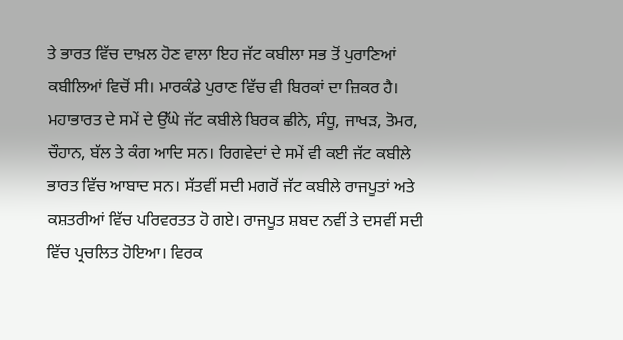ਤੇ ਭਾਰਤ ਵਿੱਚ ਦਾਖ਼ਲ ਹੋਣ ਵਾਲਾ ਇਹ ਜੱਟ ਕਬੀਲਾ ਸਭ ਤੋਂ ਪੁਰਾਣਿਆਂ ਕਬੀਲਿਆਂ ਵਿਚੋਂ ਸੀ। ਮਾਰਕੰਡੇ ਪੁਰਾਣ ਵਿੱਚ ਵੀ ਬਿਰਕਾਂ ਦਾ ਜ਼ਿਕਰ ਹੈ। ਮਹਾਭਾਰਤ ਦੇ ਸਮੇਂ ਦੇ ਉੱਘੇ ਜੱਟ ਕਬੀਲੇ ਬਿਰਕ ਛੀਨੇ, ਸੰਧੂ, ਜਾਖੜ, ਤੋਮਰ, ਚੌਹਾਨ, ਬੱਲ ਤੇ ਕੰਗ ਆਦਿ ਸਨ। ਰਿਗਵੇਦਾਂ ਦੇ ਸਮੇਂ ਵੀ ਕਈ ਜੱਟ ਕਬੀਲੇ ਭਾਰਤ ਵਿੱਚ ਆਬਾਦ ਸਨ। ਸੱਤਵੀਂ ਸਦੀ ਮਗਰੋਂ ਜੱਟ ਕਬੀਲੇ ਰਾਜਪੂਤਾਂ ਅਤੇ ਕਸ਼ਤਰੀਆਂ ਵਿੱਚ ਪਰਿਵਰਤਤ ਹੋ ਗਏ। ਰਾਜਪੂਤ ਸ਼ਬਦ ਨਵੀਂ ਤੇ ਦਸਵੀਂ ਸਦੀ ਵਿੱਚ ਪ੍ਰਚਲਿਤ ਹੋਇਆ। ਵਿਰਕ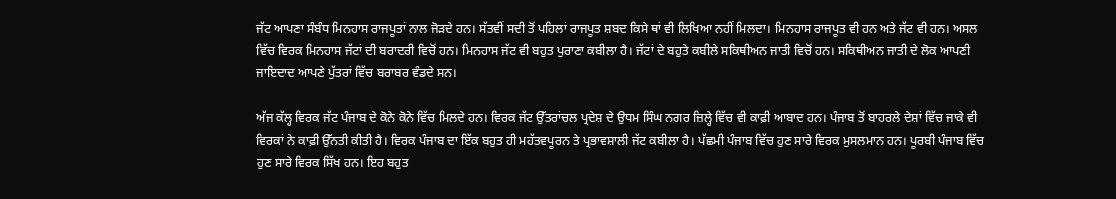ਜੱਟ ਆਪਣਾ ਸੰਬੰਧ ਮਿਨਹਾਸ ਰਾਜਪੂਤਾਂ ਨਾਲ ਜੋੜਦੇ ਹਨ। ਸੱਤਵੀਂ ਸਦੀ ਤੋਂ ਪਹਿਲਾਂ ਰਾਜਪੂਤ ਸ਼ਬਦ ਕਿਸੇ ਥਾਂ ਵੀ ਲਿਖਿਆ ਨਹੀਂ ਮਿਲਦਾ। ਮਿਨਹਾਸ ਰਾਜਪੂਤ ਵੀ ਹਨ ਅਤੇ ਜੱਟ ਵੀ ਹਨ। ਅਸਲ ਵਿੱਚ ਵਿਰਕ ਮਿਨਹਾਸ ਜੱਟਾਂ ਦੀ ਬਰਾਦਰੀ ਵਿਚੋਂ ਹਨ। ਮਿਨਹਾਸ ਜੱਟ ਵੀ ਬਹੁਤ ਪੁਰਾਣਾ ਕਬੀਲਾ ਹੈ। ਜੱਟਾਂ ਦੇ ਬਹੁਤੇ ਕਬੀਲੇ ਸਕਿਥੀਅਨ ਜਾਤੀ ਵਿਚੋਂ ਹਨ। ਸਕਿਥੀਅਨ ਜਾਤੀ ਦੇ ਲੋਕ ਆਪਣੀ ਜਾਇਦਾਦ ਆਪਣੇ ਪੁੱਤਰਾਂ ਵਿੱਚ ਬਰਾਬਰ ਵੰਡਦੇ ਸਨ।

ਅੱਜ ਕੱਲ੍ਹ ਵਿਰਕ ਜੱਟ ਪੰਜਾਬ ਦੇ ਕੋਨੇ ਕੋਨੇ ਵਿੱਚ ਮਿਲਦੇ ਹਨ। ਵਿਰਕ ਜੱਟ ਉੱਤਰਾਂਚਲ ਪ੍ਰਦੇਸ਼ ਦੇ ਉਧਮ ਸਿੰਘ ਨਗਰ ਜ਼ਿਲ੍ਹੇ ਵਿੱਚ ਵੀ ਕਾਫ਼ੀ ਆਬਾਦ ਹਨ। ਪੰਜਾਬ ਤੋਂ ਬਾਹਰਲੇ ਦੇਸ਼ਾਂ ਵਿੱਚ ਜਾਕੇ ਵੀ ਵਿਰਕਾਂ ਨੇ ਕਾਫ਼ੀ ਉੱਨਤੀ ਕੀਤੀ ਹੈ। ਵਿਰਕ ਪੰਜਾਬ ਦਾ ਇੱਕ ਬਹੁਤ ਹੀ ਮਹੱਤਵਪੂਰਨ ਤੇ ਪ੍ਰਭਾਵਸ਼ਾਲੀ ਜੱਟ ਕਬੀਲਾ ਹੈ। ਪੱਛਮੀ ਪੰਜਾਬ ਵਿੱਚ ਹੁਣ ਸਾਰੇ ਵਿਰਕ ਮੁਸਲਮਾਨ ਹਨ। ਪੂਰਬੀ ਪੰਜਾਬ ਵਿੱਚ ਹੁਣ ਸਾਰੇ ਵਿਰਕ ਸਿੱਖ ਹਨ। ਇਹ ਬਹੁਤ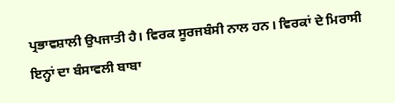ਪ੍ਰਭਾਵਸ਼ਾਲੀ ਉਪਜਾਤੀ ਹੈ। ਵਿਰਕ ਸੂਰਜਬੰਸੀ ਨਾਲ ਹਨ। ਵਿਰਕਾਂ ਦੇ ਮਿਰਾਸੀ ਇਨ੍ਹਾਂ ਦਾ ਬੰਸਾਵਲੀ ਬਾਬਾ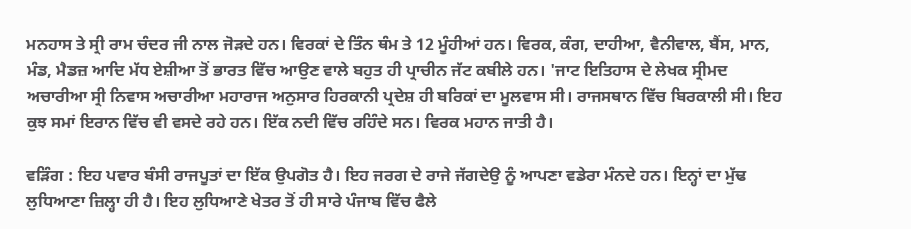ਮਨਹਾਸ ਤੇ ਸ੍ਰੀ ਰਾਮ ਚੰਦਰ ਜੀ ਨਾਲ ਜੋੜਦੇ ਹਨ। ਵਿਰਕਾਂ ਦੇ ਤਿੰਨ ਥੰਮ ਤੇ 12 ਮੂੰਹੀਆਂ ਹਨ। ਵਿਰਕ, ਕੰਗ, ਦਾਹੀਆ, ਵੈਨੀਵਾਲ, ਬੈਂਸ, ਮਾਨ, ਮੰਡ, ਮੈਡਜ਼ ਆਦਿ ਮੱਧ ਏਸ਼ੀਆ ਤੋਂ ਭਾਰਤ ਵਿੱਚ ਆਉਣ ਵਾਲੇ ਬਹੁਤ ਹੀ ਪ੍ਰਾਚੀਨ ਜੱਟ ਕਬੀਲੇ ਹਨ। 'ਜਾਟ ਇਤਿਹਾਸ ਦੇ ਲੇਖਕ ਸ੍ਰੀਮਦ ਅਚਾਰੀਆ ਸ੍ਰੀ ਨਿਵਾਸ ਅਚਾਰੀਆ ਮਹਾਰਾਜ ਅਨੁਸਾਰ ਹਿਰਕਾਨੀ ਪ੍ਰਦੇਸ਼ ਹੀ ਬਰਿਕਾਂ ਦਾ ਮੂਲਵਾਸ ਸੀ। ਰਾਜਸਥਾਨ ਵਿੱਚ ਬਿਰਕਾਲੀ ਸੀ। ਇਹ ਕੁਝ ਸਮਾਂ ਇਰਾਨ ਵਿੱਚ ਵੀ ਵਸਦੇ ਰਹੇ ਹਨ। ਇੱਕ ਨਦੀ ਵਿੱਚ ਰਹਿੰਦੇ ਸਨ। ਵਿਰਕ ਮਹਾਨ ਜਾਤੀ ਹੈ।

ਵੜਿੰਗ : ਇਹ ਪਵਾਰ ਬੰਸੀ ਰਾਜਪੂਤਾਂ ਦਾ ਇੱਕ ਉਪਗੋਤ ਹੈ। ਇਹ ਜਰਗ ਦੇ ਰਾਜੇ ਜੱਗਦੇਉ ਨੂੰ ਆਪਣਾ ਵਡੇਰਾ ਮੰਨਦੇ ਹਨ। ਇਨ੍ਹਾਂ ਦਾ ਮੁੱਢ ਲੁਧਿਆਣਾ ਜ਼ਿਲ੍ਹਾ ਹੀ ਹੈ। ਇਹ ਲੁਧਿਆਣੇ ਖੇਤਰ ਤੋਂ ਹੀ ਸਾਰੇ ਪੰਜਾਬ ਵਿੱਚ ਫੈਲੇ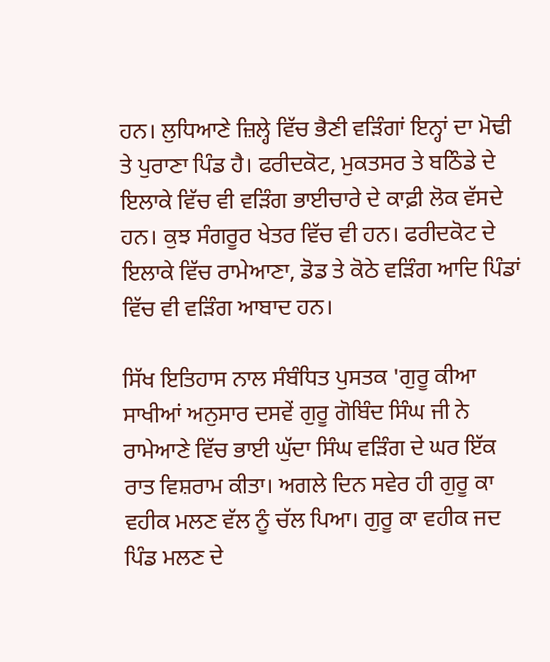ਹਨ। ਲੁਧਿਆਣੇ ਜ਼ਿਲ੍ਹੇ ਵਿੱਚ ਭੈਣੀ ਵੜਿੰਗਾਂ ਇਨ੍ਹਾਂ ਦਾ ਮੋਢੀ ਤੇ ਪੁਰਾਣਾ ਪਿੰਡ ਹੈ। ਫਰੀਦਕੋਟ, ਮੁਕਤਸਰ ਤੇ ਬਠਿੰਡੇ ਦੇ ਇਲਾਕੇ ਵਿੱਚ ਵੀ ਵੜਿੰਗ ਭਾਈਚਾਰੇ ਦੇ ਕਾਫ਼ੀ ਲੋਕ ਵੱਸਦੇ ਹਨ। ਕੁਝ ਸੰਗਰੂਰ ਖੇਤਰ ਵਿੱਚ ਵੀ ਹਨ। ਫਰੀਦਕੋਟ ਦੇ ਇਲਾਕੇ ਵਿੱਚ ਰਾਮੇਆਣਾ, ਡੋਡ ਤੇ ਕੋਠੇ ਵੜਿੰਗ ਆਦਿ ਪਿੰਡਾਂ ਵਿੱਚ ਵੀ ਵੜਿੰਗ ਆਬਾਦ ਹਨ।

ਸਿੱਖ ਇਤਿਹਾਸ ਨਾਲ ਸੰਬੰਧਿਤ ਪੁਸਤਕ 'ਗੁਰੂ ਕੀਆ ਸਾਖੀਆਂ ਅਨੁਸਾਰ ਦਸਵੇਂ ਗੁਰੂ ਗੋਬਿੰਦ ਸਿੰਘ ਜੀ ਨੇ ਰਾਮੇਆਣੇ ਵਿੱਚ ਭਾਈ ਘੁੱਦਾ ਸਿੰਘ ਵੜਿੰਗ ਦੇ ਘਰ ਇੱਕ ਰਾਤ ਵਿਸ਼ਰਾਮ ਕੀਤਾ। ਅਗਲੇ ਦਿਨ ਸਵੇਰ ਹੀ ਗੁਰੂ ਕਾ ਵਹੀਕ ਮਲਣ ਵੱਲ ਨੂੰ ਚੱਲ ਪਿਆ। ਗੁਰੂ ਕਾ ਵਹੀਕ ਜਦ ਪਿੰਡ ਮਲਣ ਦੇ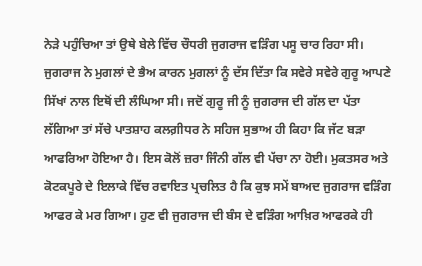ਨੇੜੇ ਪਹੁੰਚਿਆ ਤਾਂ ਉਥੇ ਬੇਲੇ ਵਿੱਚ ਚੌਧਰੀ ਜੁਗਰਾਜ ਵੜਿੰਗ ਪਸੂ ਚਾਰ ਰਿਹਾ ਸੀ। ਜੁਗਰਾਜ ਨੇ ਮੁਗਲਾਂ ਦੇ ਭੈਅ ਕਾਰਨ ਮੁਗਲਾਂ ਨੂੰ ਦੱਸ ਦਿੱਤਾ ਕਿ ਸਵੇਰੇ ਸਵੇਰੇ ਗੁਰੂ ਆਪਣੇ ਸਿੱਖਾਂ ਨਾਲ ਇਥੋਂ ਦੀ ਲੰਘਿਆ ਸੀ। ਜਦੋਂ ਗੁਰੂ ਜੀ ਨੂੰ ਜੁਗਰਾਜ ਦੀ ਗੱਲ ਦਾ ਪੱਤਾ ਲੱਗਿਆ ਤਾਂ ਸੱਚੇ ਪਾਤਸ਼ਾਹ ਕਲਗ਼ੀਧਰ ਨੇ ਸਹਿਜ ਸੁਭਾਅ ਹੀ ਕਿਹਾ ਕਿ ਜੱਟ ਬੜਾ ਆਫਰਿਆ ਹੋਇਆ ਹੈ। ਇਸ ਕੋਲੋਂ ਜ਼ਰਾ ਜਿੰਨੀ ਗੱਲ ਵੀ ਪੱਚਾ ਨਾ ਹੋਈ। ਮੁਕਤਸਰ ਅਤੇ ਕੋਟਕਪੂਰੇ ਦੇ ਇਲਾਕੇ ਵਿੱਚ ਰਵਾਇਤ ਪ੍ਰਚਲਿਤ ਹੈ ਕਿ ਕੁਝ ਸਮੇਂ ਬਾਅਦ ਜੁਗਰਾਜ ਵੜਿੰਗ ਆਫਰ ਕੇ ਮਰ ਗਿਆ। ਹੁਣ ਵੀ ਜੁਗਰਾਜ ਦੀ ਬੰਸ ਦੇ ਵੜਿੰਗ ਆਖ਼ਿਰ ਆਫਰਕੇ ਹੀ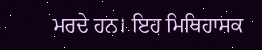ਮਰਦੇ ਹਨ। ਇਹ ਮਿਥਿਹਾਸਕ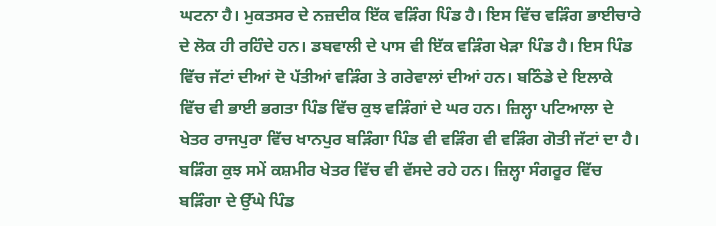ਘਟਨਾ ਹੈ। ਮੁਕਤਸਰ ਦੇ ਨਜ਼ਦੀਕ ਇੱਕ ਵੜਿੰਗ ਪਿੰਡ ਹੈ। ਇਸ ਵਿੱਚ ਵੜਿੰਗ ਭਾਈਚਾਰੇ ਦੇ ਲੋਕ ਹੀ ਰਹਿੰਦੇ ਹਨ। ਡਬਵਾਲੀ ਦੇ ਪਾਸ ਵੀ ਇੱਕ ਵੜਿੰਗ ਖੇੜਾ ਪਿੰਡ ਹੈ। ਇਸ ਪਿੰਡ ਵਿੱਚ ਜੱਟਾਂ ਦੀਆਂ ਦੋ ਪੱਤੀਆਂ ਵੜਿੰਗ ਤੇ ਗਰੇਵਾਲਾਂ ਦੀਆਂ ਹਨ। ਬਠਿੰਡੇ ਦੇ ਇਲਾਕੇ ਵਿੱਚ ਵੀ ਭਾਈ ਭਗਤਾ ਪਿੰਡ ਵਿੱਚ ਕੁਝ ਵੜਿੰਗਾਂ ਦੇ ਘਰ ਹਨ। ਜ਼ਿਲ੍ਹਾ ਪਟਿਆਲਾ ਦੇ ਖੇਤਰ ਰਾਜਪੁਰਾ ਵਿੱਚ ਖਾਨਪੁਰ ਬੜਿੰਗਾ ਪਿੰਡ ਵੀ ਵੜਿੰਗ ਵੀ ਵੜਿੰਗ ਗੋਤੀ ਜੱਟਾਂ ਦਾ ਹੈ। ਬੜਿੰਗ ਕੁਝ ਸਮੇਂ ਕਸ਼ਮੀਰ ਖੇਤਰ ਵਿੱਚ ਵੀ ਵੱਸਦੇ ਰਹੇ ਹਨ। ਜ਼ਿਲ੍ਹਾ ਸੰਗਰੂਰ ਵਿੱਚ ਬੜਿੰਗਾ ਦੇ ਉੱਘੇ ਪਿੰਡ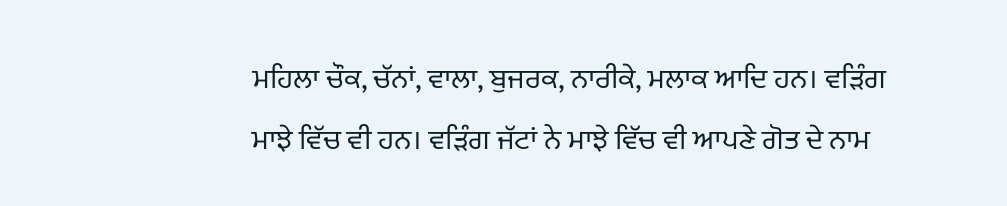ਮਹਿਲਾ ਚੌਕ, ਚੱਨਾਂ, ਵਾਲਾ, ਬੁਜਰਕ, ਨਾਰੀਕੇ, ਮਲਾਕ ਆਦਿ ਹਨ। ਵੜਿੰਗ ਮਾਝੇ ਵਿੱਚ ਵੀ ਹਨ। ਵੜਿੰਗ ਜੱਟਾਂ ਨੇ ਮਾਝੇ ਵਿੱਚ ਵੀ ਆਪਣੇ ਗੋਤ ਦੇ ਨਾਮ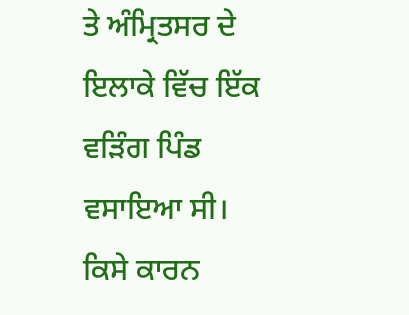ਤੇ ਅੰਮ੍ਰਿਤਸਰ ਦੇ ਇਲਾਕੇ ਵਿੱਚ ਇੱਕ ਵੜਿੰਗ ਪਿੰਡ ਵਸਾਇਆ ਸੀ। ਕਿਸੇ ਕਾਰਨ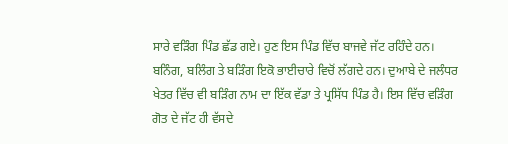ਸਾਰੇ ਵੜਿੰਗ ਪਿੰਡ ਛੱਡ ਗਏ। ਹੁਣ ਇਸ ਪਿੰਡ ਵਿੱਚ ਬਾਜਵੇ ਜੱਟ ਰਹਿੰਦੇ ਹਨ। ਬਨਿੰਗ, ਬਲਿੰਗ ਤੇ ਬੜਿੰਗ ਇਕੋ ਭਾਈਚਾਰੇ ਵਿਚੋਂ ਲੱਗਦੇ ਹਨ। ਦੁਆਬੇ ਦੇ ਜਲੰਧਰ ਖੇਤਰ ਵਿੱਚ ਵੀ ਬੜਿੰਗ ਨਾਮ ਦਾ ਇੱਕ ਵੱਡਾ ਤੇ ਪ੍ਰਸਿੱਧ ਪਿੰਡ ਹੈ। ਇਸ ਵਿੱਚ ਵੜਿੰਗ ਗੋਤ ਦੇ ਜੱਟ ਹੀ ਵੱਸਦੇ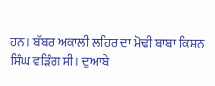ਹਨ। ਬੱਬਰ ਅਕਾਲੀ ਲਹਿਰ ਦਾ ਮੋਢੀ ਬਾਬਾ ਕਿਸ਼ਨ ਸਿੰਘ ਵੜਿੰਗ ਸੀ। ਦੁਆਬੇ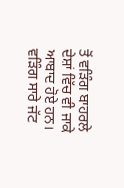ਤੋਂ ਵੜਿੰਗ ਬਾਹਰਲੇ ਦੇਸ਼ਾਂ ਵਿੱਚ ਵੀ ਜਾਕੇ ਆਬਾਦ ਹੋਏ ਹਨ। ਵੜਿੰਗ ਸਾਰੇ ਜੱਟ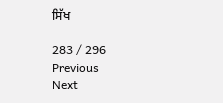ਸਿੱਖ

283 / 296
Previous
Next